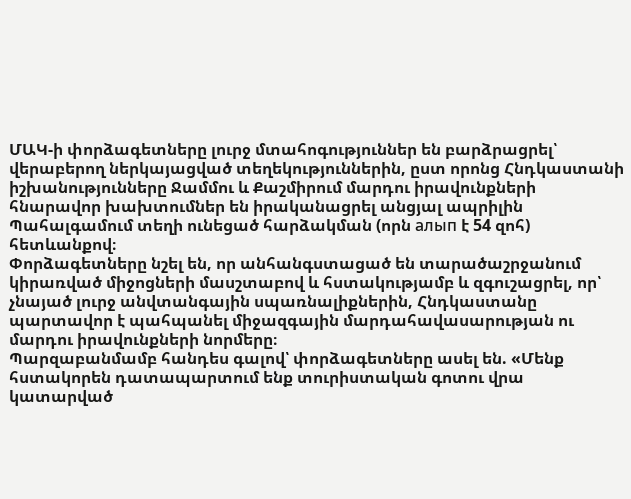ՄԱԿ-ի փորձագետները լուրջ մտահոգություններ են բարձրացրել՝ վերաբերող ներկայացված տեղեկություններին, ըստ որոնց Հնդկաստանի իշխանությունները Ջամմու և Քաշմիրում մարդու իրավունքների հնարավոր խախտումներ են իրականացրել անցյալ ապրիլին Պահալգամում տեղի ունեցած հարձակման (որն алып է 54 զոհ) հետևանքով։
Փորձագետները նշել են, որ անհանգստացած են տարածաշրջանում կիրառված միջոցների մասշտաբով և հստակությամբ և զգուշացրել, որ՝ չնայած լուրջ անվտանգային սպառնալիքներին, Հնդկաստանը պարտավոր է պահպանել միջազգային մարդահավասարության ու մարդու իրավունքների նորմերը։
Պարզաբանմամբ հանդես գալով՝ փորձագետները ասել են. «Մենք հստակորեն դատապարտում ենք տուրիստական գոտու վրա կատարված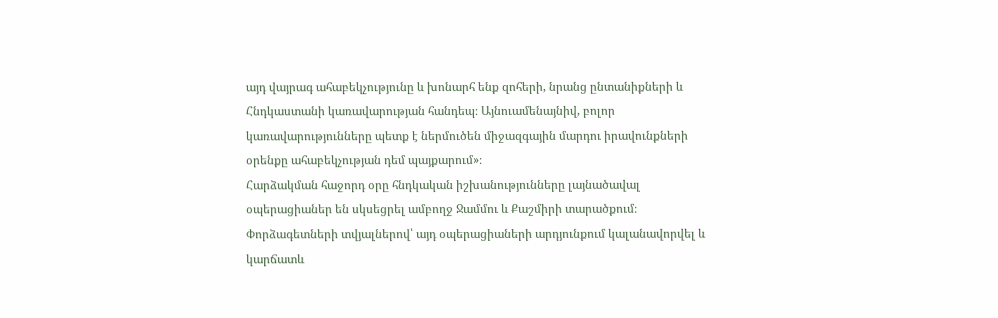այդ վայրագ ահաբեկչությունը և խոնարհ ենք զոհերի, նրանց ընտանիքների և Հնդկաստանի կառավարության հանդեպ։ Այնուամենայնիվ, բոլոր կառավարությունները պետք է ներմուծեն միջազգային մարդու իրավունքների օրենքը ահաբեկչության դեմ պայքարում»։
Հարձակման հաջորդ օրը հնդկական իշխանությունները լայնածավալ օպերացիաներ են սկսեցրել ամբողջ Ջամմու և Քաշմիրի տարածքում։
Փորձագետների տվյալներով՝ այդ օպերացիաների արդյունքում կալանավորվել և կարճատև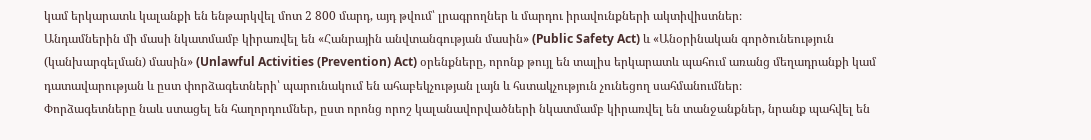կամ երկարատև կալանքի են ենթարկվել մոտ 2 800 մարդ, այդ թվում՝ լրագրողներ և մարդու իրավունքների ակտիվիստներ։
Անդամներին մի մասի նկատմամբ կիրառվել են «Հանրային անվտանգության մասին» (Public Safety Act) և «Անօրինական գործունեություն (կանխարգելման) մասին» (Unlawful Activities (Prevention) Act) օրենքները, որոնք թույլ են տալիս երկարատև պահում առանց մեղադրանքի կամ դատավարության և ըստ փորձագետների՝ պարունակում են ահաբեկչության լայն և հստակչություն չունեցող սահմանումներ։
Փորձագետները նաև ստացել են հաղորդումներ, ըստ որոնց որոշ կալանավորվածների նկատմամբ կիրառվել են տանջանքներ, նրանք պահվել են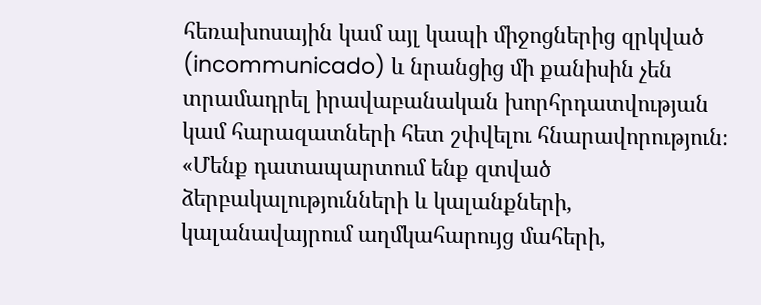հեռախոսային կամ այլ կապի միջոցներից զրկված (incommunicado) և նրանցից մի քանիսին չեն տրամադրել իրավաբանական խորհրդատվության կամ հարազատների հետ շփվելու հնարավորություն։
«Մենք դատապարտում ենք զտված ձերբակալությունների և կալանքների, կալանավայրում աղմկահարույց մահերի,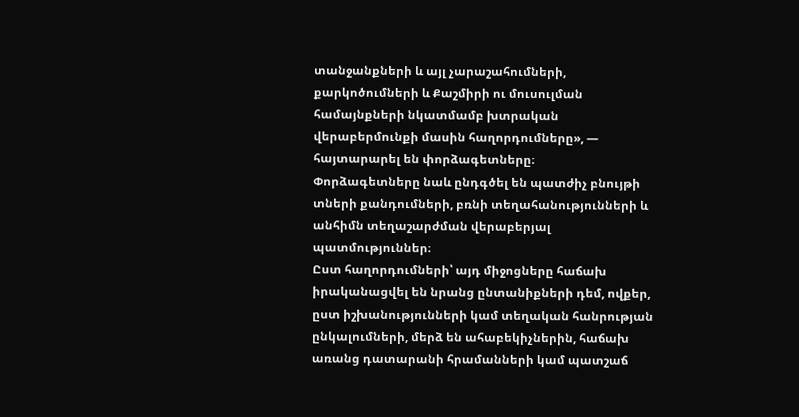տանջանքների և այլ չարաշահումների, քարկոծումների և Քաշմիրի ու մուսուլման համայնքների նկատմամբ խտրական վերաբերմունքի մասին հաղորդումները», — հայտարարել են փորձագետները։
Փորձագետները նաև ընդգծել են պատժիչ բնույթի տների քանդումների, բռնի տեղահանությունների և անհիմն տեղաշարժման վերաբերյալ պատմություններ։
Ըստ հաղորդումների՝ այդ միջոցները հաճախ իրականացվել են նրանց ընտանիքների դեմ, ովքեր, ըստ իշխանությունների կամ տեղական հանրության ընկալումների, մերձ են ահաբեկիչներին, հաճախ առանց դատարանի հրամանների կամ պատշաճ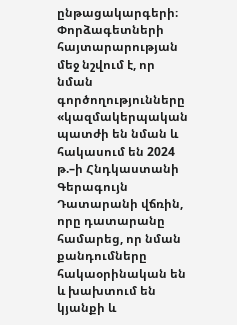ընթացակարգերի։
Փորձագետների հայտարարության մեջ նշվում է, որ նման գործողությունները «կազմակերպական պատժի են նման և հակասում են 2024 թ.–ի Հնդկաստանի Գերագույն Դատարանի վճռին, որը դատարանը համարեց, որ նման քանդումները հակաօրինական են և խախտում են կյանքի և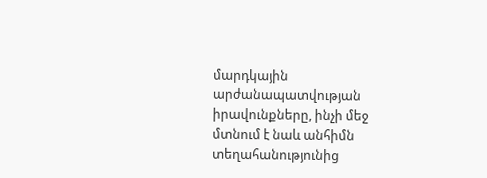մարդկային արժանապատվության իրավունքները, ինչի մեջ մտնում է նաև անհիմն տեղահանությունից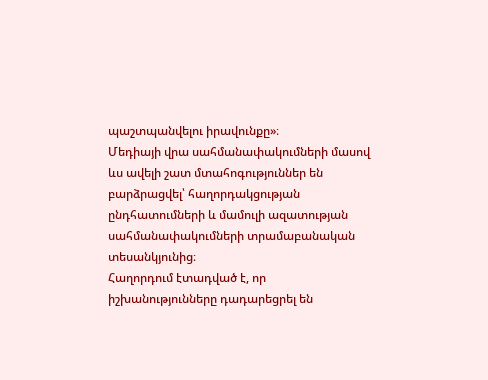պաշտպանվելու իրավունքը»։
Մեդիայի վրա սահմանափակումների մասով ևս ավելի շատ մտահոգություններ են բարձրացվել՝ հաղորդակցության ընդհատումների և մամուլի ազատության սահմանափակումների տրամաբանական տեսանկյունից։
Հաղորդում էտադված է, որ իշխանությունները դադարեցրել են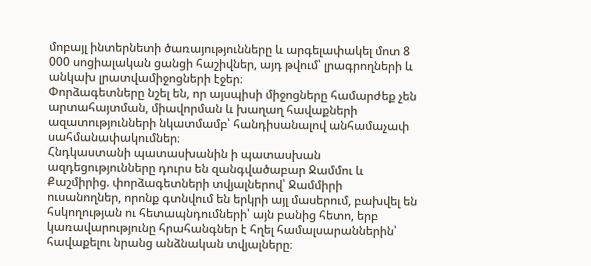մոբայլ ինտերնետի ծառայությունները և արգելափակել մոտ 8 000 սոցիալական ցանցի հաշիվներ, այդ թվում՝ լրագրողների և անկախ լրատվամիջոցների էջեր։
Փորձագետները նշել են, որ այսպիսի միջոցները համարժեք չեն արտահայտման, միավորման և խաղաղ հավաքների ազատությունների նկատմամբ՝ հանդիսանալով անհամաչափ սահմանափակումներ։
Հնդկաստանի պատասխանին ի պատասխան ազդեցությունները դուրս են զանգվածաբար Ջամմու և Քաշմիրից. փորձագետների տվյալներով՝ Ջամմիրի ուսանողներ, որոնք գտնվում են երկրի այլ մասերում, բախվել են հսկողության ու հետապնդումների՝ այն բանից հետո, երբ կառավարությունը հրահանգներ է հղել համալսարաններին՝ հավաքելու նրանց անձնական տվյալները։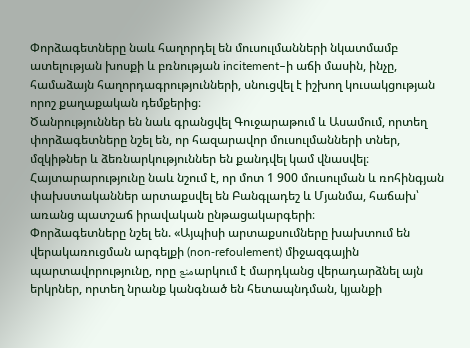Փորձագետները նաև հաղորդել են մուսուլմանների նկատմամբ ատելության խոսքի և բռնության incitement–ի աճի մասին, ինչը, համաձայն հաղորդագրությունների, սնուցվել է իշխող կուսակցության որոշ քաղաքական դեմքերից։
Ծանրություններ են նաև գրանցվել Գուջարաթում և Ասամում, որտեղ փորձագետները նշել են, որ հազարավոր մուսուլմանների տներ, մզկիթներ և ձեռնարկություններ են քանդվել կամ վնասվել։
Հայտարարությունը նաև նշում է, որ մոտ 1 900 մուսուլման և ռոհինգյան փախստականներ արտաքսվել են Բանգլադեշ և Մյանմա, հաճախ՝ առանց պատշաճ իրավական ընթացակարգերի։
Փորձագետները նշել են. «Այպիսի արտաքսումները խախտում են վերակառուցման արգելքի (non‑refoulement) միջազգային պարտավորությունը, որը منعարկում է մարդկանց վերադարձնել այն երկրներ, որտեղ նրանք կանգնած են հետապնդման, կյանքի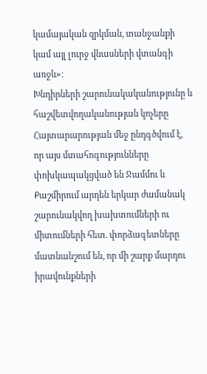կամայական զրկման, տանջանքի կամ այլ լուրջ վնասների վտանգի առջև»։
Խնդիրների շարունակականությունը և հաշվետվողականության կոչերը
Հայտարարության մեջ ընդգծվում է, որ այս մտահոգությունները փոխկապակցված են Ջամմու և Քաշմիրում արդեն երկար ժամանակ շարունակվող խախտումների ու միտումների հետ. փորձագետները մատնանշում են, որ մի շարք մարդու իրավունքների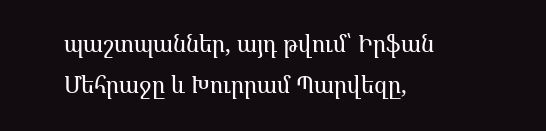պաշտպաններ, այդ թվում՝ Իրֆան Մեհրաջը և Խուրրամ Պարվեզը,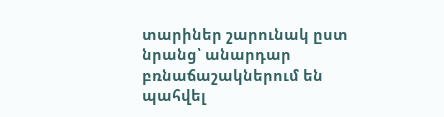տարիներ շարունակ ըստ նրանց՝ անարդար բռնաճաշակներում են պահվել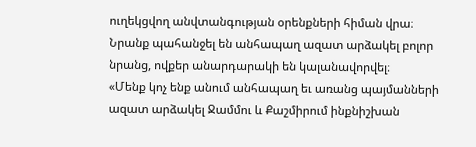ուղեկցվող անվտանգության օրենքների հիման վրա։ Նրանք պահանջել են անհապաղ ազատ արձակել բոլոր նրանց, ովքեր անարդարակի են կալանավորվել։
«Մենք կոչ ենք անում անհապաղ եւ առանց պայմանների ազատ արձակել Ջամմու և Քաշմիրում ինքնիշխան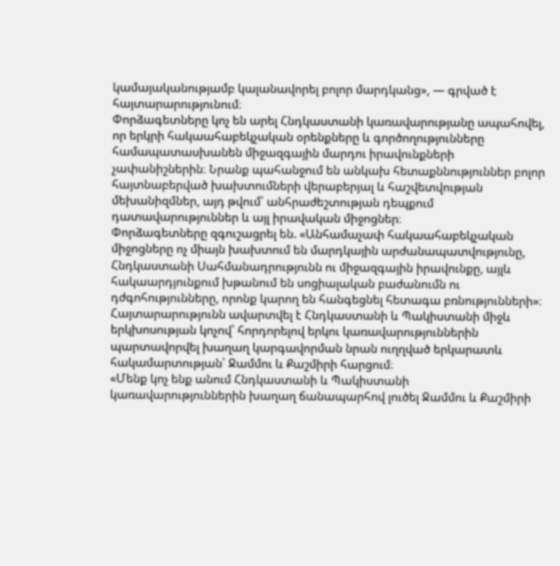կամայականությամբ կալանավորել բոլոր մարդկանց», — գրված է հայտարարությունում։
Փորձագետները կոչ են արել Հնդկաստանի կառավարությանը ապահովել, որ երկրի հակաահաբեկչական օրենքները և գործողությունները համապատասխանեն միջազգային մարդու իրավունքների չափանիշներին։ Նրանք պահանջում են անկախ հետաքննություններ բոլոր հայտնաբերված խախտումների վերաբերյալ և հաշվետվության մեխանիզմներ, այդ թվում՝ անհրաժեշտության դեպքում դատավարություններ և այլ իրավական միջոցներ։
Փորձագետները զգուշացրել են. «Անհամաչափ հակաահաբեկչական միջոցները ոչ միայն խախտում են մարդկային արժանապատվությունը, Հնդկաստանի Սահմանադրությունն ու միջազգային իրավունքը, այլև հակաարդյունքում խթանում են սոցիալական բաժանումն ու դժգոհությունները, որոնք կարող են հանգեցնել հետագա բռնությունների»։
Հայտարարությունն ավարտվել է Հնդկաստանի և Պակիստանի միջև երկխոսության կոչով՝ հորդորելով երկու կառավարություններին պարտավորվել խաղաղ կարգավորման նրան ուղղված երկարատև հակամարտության՝ Ջամմու և Քաշմիրի հարցում։
«Մենք կոչ ենք անում Հնդկաստանի և Պակիստանի կառավարություններին խաղաղ ճանապարհով լուծել Ջամմու և Քաշմիրի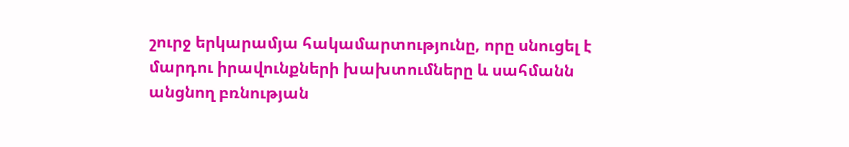շուրջ երկարամյա հակամարտությունը, որը սնուցել է մարդու իրավունքների խախտումները և սահմանն անցնող բռնության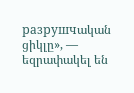разрушчական ցիկլը», — եզրափակել են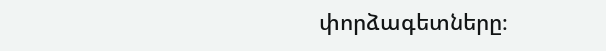փորձագետները։